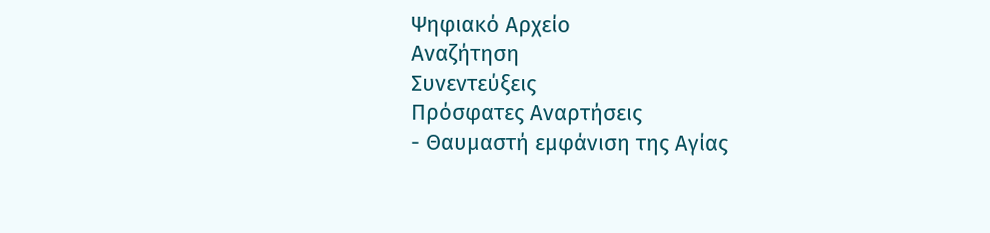Ψηφιακό Αρχείο
Αναζήτηση
Συνεντεύξεις
Πρόσφατες Αναρτήσεις
- Θαυμαστή εμφάνιση της Αγίας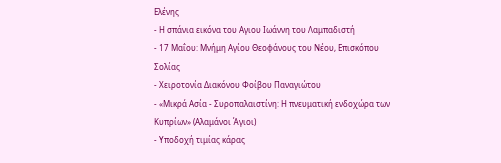Ελένης
- Η σπάνια εικόνα του Αγιου Ιωάννη του Λαμπαδιστή
- 17 Μαΐου: Μνήμη Αγίου Θεοφάνους του Νέου, Επισκόπου Σολίας
- Χειροτονία Διακόνου Φοίβου Παναγιώτου
- «Μικρά Ασία - Συροπαλαιστίνη: Η πνευματική ενδοχώρα των Κυπρίων» (Αλαμάνοι Άγιοι)
- Υποδοχή τιμίας κάρας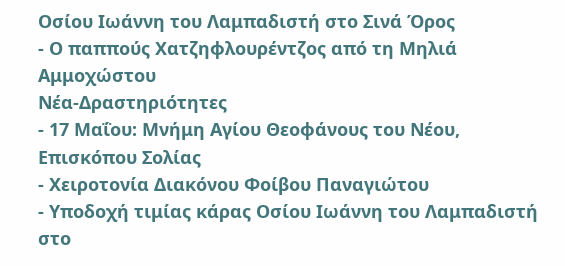Οσίου Ιωάννη του Λαμπαδιστή στο Σινά Όρος
- Ο παππούς Χατζηφλουρέντζος από τη Μηλιά Αμμοχώστου
Νέα-Δραστηριότητες
- 17 Μαΐου: Μνήμη Αγίου Θεοφάνους του Νέου, Επισκόπου Σολίας
- Χειροτονία Διακόνου Φοίβου Παναγιώτου
- Υποδοχή τιμίας κάρας Οσίου Ιωάννη του Λαμπαδιστή στο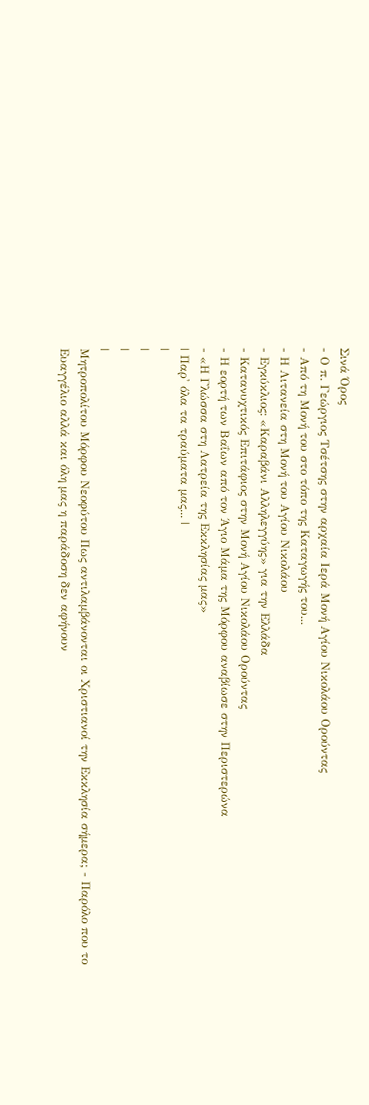Σινά Όρος
- Ο π. Γεώργιος Τσέτσης στην αρχαία Ιερά Μονή Αγίου Νικολάου Ορούντας
- Από τη Μονή του στο τόπο της Καταγωγής του...
- Η Λιτανεία στη Μονή του Αγίου Νικολάου
- Εγκύκλιος: «Καραβάνι Αλληλεγγύης» για την Ελλάδα
- Κατανυχτικός Επιτάφιος στην Μονή Αγίου Νικολάου Ορούντας
- Η εορτή των Βαΐων από τον Άγιο Μάμα της Μόρφου αναβίωσε στην Περιστερώνα
- «Η Γλώσσα στη Λατρεία της Εκκλησίας μας»
| Παρ' όλα τα τραύματα μας... |
|
|
|
|
Μητροπολίτου Μόρφου Νεοφύτου Πως αντιλαμβάνονται οι Χριστιανοί την Εκκλησία σήμερα; - Παρόλο που το Ευαγγέλιο αλλά και όλη μας η παράδοση δεν αφήνουν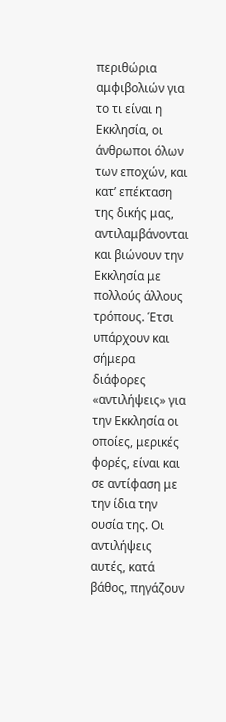περιθώρια αμφιβολιών για το τι είναι η Εκκλησία, οι άνθρωποι όλων των εποχών, και κατ’ επέκταση της δικής μας, αντιλαμβάνονται και βιώνουν την Εκκλησία με πολλούς άλλους τρόπους. Έτσι υπάρχουν και σήμερα διάφορες «αντιλήψεις» για την Εκκλησία oι οποίες, μερικές φορές, είναι και σε αντίφαση με την ίδια την ουσία της. Οι αντιλήψεις αυτές, κατά βάθος, πηγάζουν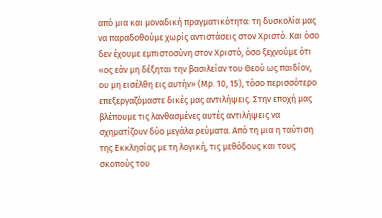από μια και μοναδική πραγματικότητα: τη δυσκολία μας να παραδοθούμε χωρίς αντιστάσεις στον Χριστό. Και όσο δεν έχουμε εμπιστοσύνη στον Χριστό, όσο ξεχνούμε ότι «ος εάν μη δέξηται την βασιλείαν του Θεού ως παιδίον, ου μη εισέλθη εις αυτήν» (Μρ. 10, 15), τόσο περισσότερο επεξεργαζόμαστε δικές μας αντιλήψεις. Στην εποχή μας βλέπουμε τις λανθασμένες αυτές αντιλήψεις να σχηματίζουν δύο μεγάλα ρεύματα. Από τη μια η ταύτιση της Εκκλησίας με τη λογική, τις μεθόδους και τους σκοπούς του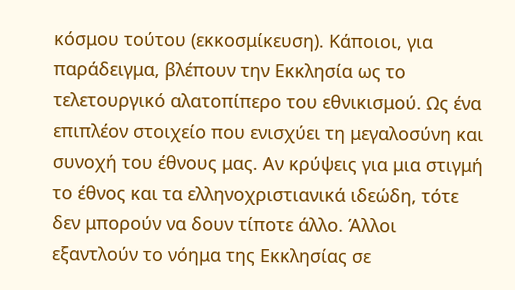κόσμου τούτου (εκκοσμίκευση). Κάποιοι, για παράδειγμα, βλέπουν την Εκκλησία ως το τελετουργικό αλατοπίπερο του εθνικισμού. Ως ένα επιπλέον στοιχείο που ενισχύει τη μεγαλοσύνη και συνοχή του έθνους μας. Αν κρύψεις για μια στιγμή το έθνος και τα ελληνοχριστιανικά ιδεώδη, τότε δεν μπορούν να δουν τίποτε άλλο. Άλλοι εξαντλούν το νόημα της Εκκλησίας σε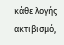κάθε λογής ακτιβισμό,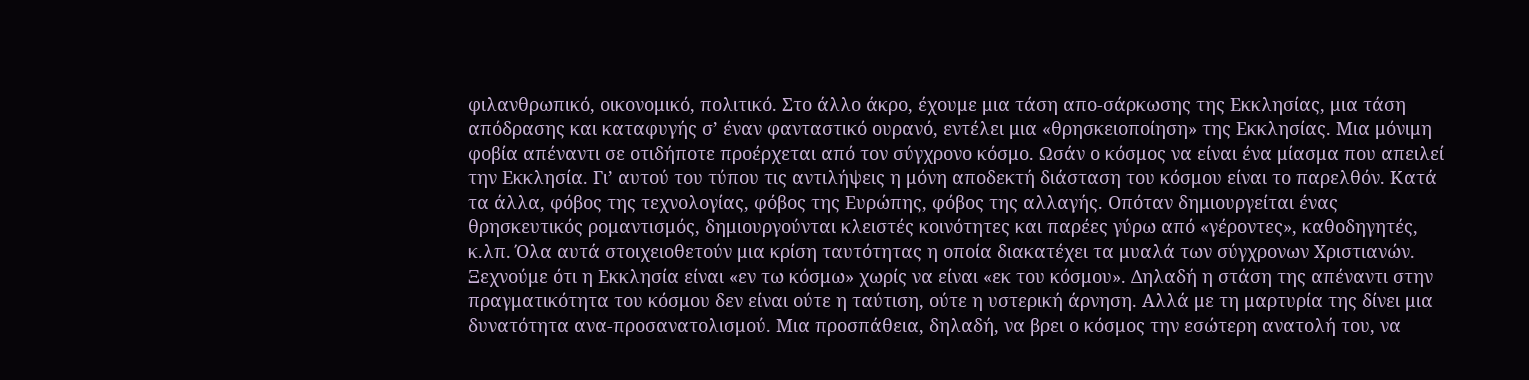φιλανθρωπικό, οικονομικό, πολιτικό. Στο άλλο άκρο, έχουμε μια τάση απο-σάρκωσης της Εκκλησίας, μια τάση απόδρασης και καταφυγής σ’ έναν φανταστικό ουρανό, εντέλει μια «θρησκειοποίηση» της Εκκλησίας. Μια μόνιμη φοβία απέναντι σε οτιδήποτε προέρχεται από τον σύγχρονο κόσμο. Ωσάν ο κόσμος να είναι ένα μίασμα που απειλεί την Εκκλησία. Γι’ αυτού του τύπου τις αντιλήψεις η μόνη αποδεκτή διάσταση του κόσμου είναι το παρελθόν. Κατά τα άλλα, φόβος της τεχνολογίας, φόβος της Ευρώπης, φόβος της αλλαγής. Οπόταν δημιουργείται ένας θρησκευτικός ρομαντισμός, δημιουργούνται κλειστές κοινότητες και παρέες γύρω από «γέροντες», καθοδηγητές, κ.λπ. Όλα αυτά στοιχειοθετούν μια κρίση ταυτότητας η οποία διακατέχει τα μυαλά των σύγχρονων Χριστιανών. Ξεχνούμε ότι η Εκκλησία είναι «εν τω κόσμω» χωρίς να είναι «εκ του κόσμου». Δηλαδή η στάση της απέναντι στην πραγματικότητα του κόσμου δεν είναι ούτε η ταύτιση, ούτε η υστερική άρνηση. Αλλά με τη μαρτυρία της δίνει μια δυνατότητα ανα-προσανατολισμού. Μια προσπάθεια, δηλαδή, να βρει ο κόσμος την εσώτερη ανατολή του, να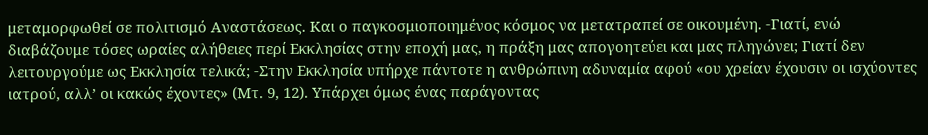μεταμορφωθεί σε πολιτισμό Αναστάσεως. Και ο παγκοσμιοποιημένος κόσμος να μετατραπεί σε οικουμένη. -Γιατί, ενώ διαβάζουμε τόσες ωραίες αλήθειες περί Εκκλησίας στην εποχή μας, η πράξη μας απογοητεύει και μας πληγώνει; Γιατί δεν λειτουργούμε ως Εκκλησία τελικά; -Στην Εκκλησία υπήρχε πάντοτε η ανθρώπινη αδυναμία αφού «ου χρείαν έχουσιν οι ισχύοντες ιατρού, αλλ’ οι κακώς έχοντες» (Μτ. 9, 12). Υπάρχει όμως ένας παράγοντας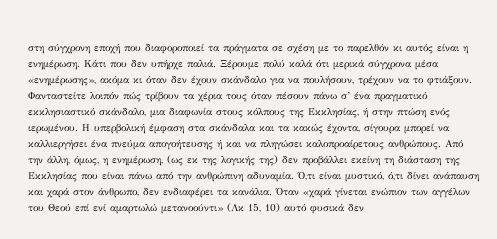στη σύγχρονη εποχή που διαφοροποιεί τα πράγματα σε σχέση με το παρελθόν κι αυτός είναι η ενημέρωση. Κάτι που δεν υπήρχε παλιά. Ξέρουμε πολύ καλά ότι μερικά σύγχρονα μέσα «ενημέρωσης», ακόμα κι όταν δεν έχουν σκάνδαλο για να πουλήσουν, τρέχουν να το φτιάξουν. Φανταστείτε λοιπόν πώς τρίβουν τα χέρια τους όταν πέσουν πάνω σ’ ένα πραγματικό εκκλησιαστικό σκάνδαλο, μια διαφωνία στους κόλπους της Εκκλησίας, ή στην πτώση ενός ιερωμένου. Η υπερβολική έμφαση στα σκάνδαλα και τα κακώς έχοντα, σίγουρα μπορεί να καλλιεργήσει ένα πνεύμα απογοήτευσης ή και να πληγώσει καλοπροαίρετους ανθρώπους. Από την άλλη, όμως, η ενημέρωση, (ως εκ της λογικής της) δεν προβάλλει εκείνη τη διάσταση της Εκκλησίας που είναι πάνω από την ανθρώπινη αδυναμία. Ό,τι είναι μυστικό, ό,τι δίνει ανάπαυση και χαρά στον άνθρωπο, δεν ενδιαφέρει τα κανάλια. Όταν «χαρά γίνεται ενώπιον των αγγέλων του Θεού επί ενί αμαρτωλώ μετανοούντι» (Λκ 15, 10) αυτό φυσικά δεν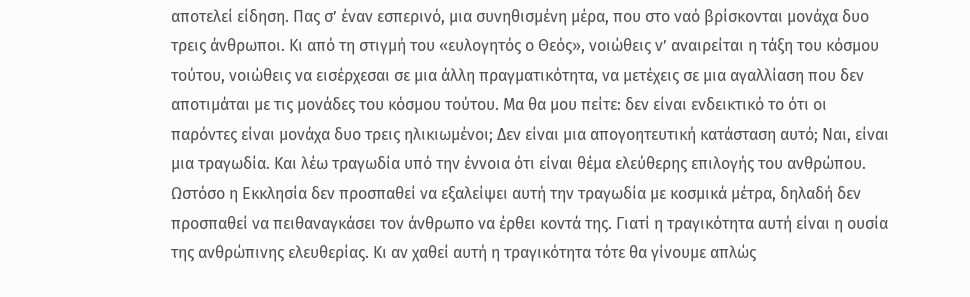αποτελεί είδηση. Πας σ’ έναν εσπερινό, μια συνηθισμένη μέρα, που στο ναό βρίσκονται μονάχα δυο τρεις άνθρωποι. Κι από τη στιγμή του «ευλογητός ο Θεός», νοιώθεις ν’ αναιρείται η τάξη του κόσμου τούτου, νοιώθεις να εισέρχεσαι σε μια άλλη πραγματικότητα, να μετέχεις σε μια αγαλλίαση που δεν αποτιμάται με τις μονάδες του κόσμου τούτου. Μα θα μου πείτε: δεν είναι ενδεικτικό το ότι οι παρόντες είναι μονάχα δυο τρεις ηλικιωμένοι; Δεν είναι μια απογοητευτική κατάσταση αυτό; Ναι, είναι μια τραγωδία. Και λέω τραγωδία υπό την έννοια ότι είναι θέμα ελεύθερης επιλογής του ανθρώπου. Ωστόσο η Εκκλησία δεν προσπαθεί να εξαλείψει αυτή την τραγωδία με κοσμικά μέτρα, δηλαδή δεν προσπαθεί να πειθαναγκάσει τον άνθρωπο να έρθει κοντά της. Γιατί η τραγικότητα αυτή είναι η ουσία της ανθρώπινης ελευθερίας. Κι αν χαθεί αυτή η τραγικότητα τότε θα γίνουμε απλώς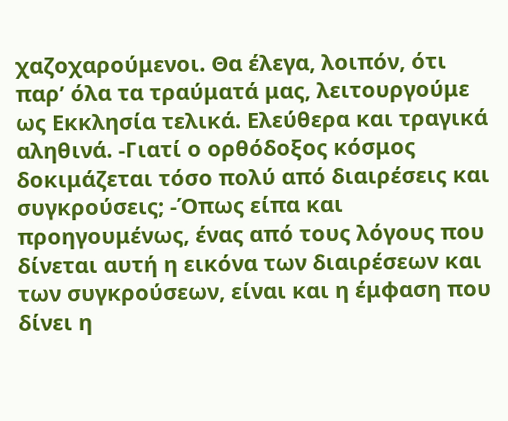χαζοχαρούμενοι. Θα έλεγα, λοιπόν, ότι παρ’ όλα τα τραύματά μας, λειτουργούμε ως Εκκλησία τελικά. Ελεύθερα και τραγικά αληθινά. -Γιατί ο ορθόδοξος κόσμος δοκιμάζεται τόσο πολύ από διαιρέσεις και συγκρούσεις; -Όπως είπα και προηγουμένως, ένας από τους λόγους που δίνεται αυτή η εικόνα των διαιρέσεων και των συγκρούσεων, είναι και η έμφαση που δίνει η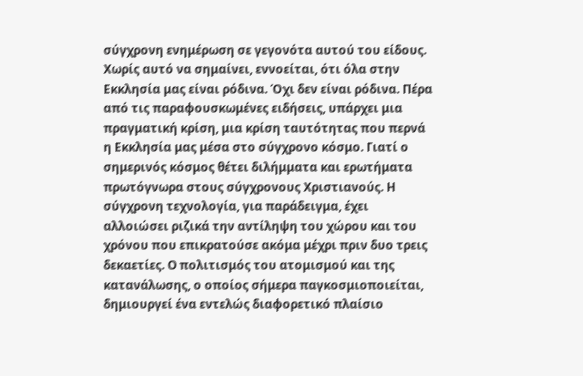σύγχρονη ενημέρωση σε γεγονότα αυτού του είδους. Χωρίς αυτό να σημαίνει, εννοείται, ότι όλα στην Εκκλησία μας είναι ρόδινα. Όχι δεν είναι ρόδινα. Πέρα από τις παραφουσκωμένες ειδήσεις, υπάρχει μια πραγματική κρίση, μια κρίση ταυτότητας που περνά η Εκκλησία μας μέσα στο σύγχρονο κόσμο. Γιατί ο σημερινός κόσμος θέτει διλήμματα και ερωτήματα πρωτόγνωρα στους σύγχρονους Χριστιανούς. Η σύγχρονη τεχνολογία, για παράδειγμα, έχει αλλοιώσει ριζικά την αντίληψη του χώρου και του χρόνου που επικρατούσε ακόμα μέχρι πριν δυο τρεις δεκαετίες. Ο πολιτισμός του ατομισμού και της κατανάλωσης, ο οποίος σήμερα παγκοσμιοποιείται, δημιουργεί ένα εντελώς διαφορετικό πλαίσιο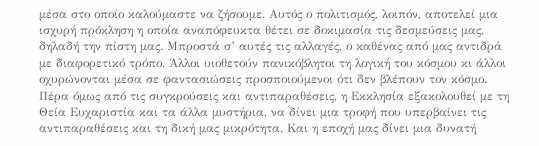μέσα στο οποίο καλούμαστε να ζήσουμε. Αυτός ο πολιτισμός, λοιπόν, αποτελεί μια ισχυρή πρόκληση η οποία αναπόφευκτα θέτει σε δοκιμασία τις δεσμεύσεις μας, δηλαδή την πίστη μας. Μπροστά σ’ αυτές τις αλλαγές, ο καθένας από μας αντιδρά με διαφορετικό τρόπο. Άλλοι υιοθετούν πανικόβλητοι τη λογική του κόσμου κι άλλοι οχυρώνονται μέσα σε φαντασιώσεις προσποιούμενοι ότι δεν βλέπουν τον κόσμο. Πέρα όμως από τις συγκρούσεις και αντιπαραθέσεις, η Εκκλησία εξακολουθεί με τη Θεία Ευχαριστία και τα άλλα μυστήρια, να δίνει μια τροφή που υπερβαίνει τις αντιπαραθέσεις και τη δική μας μικρότητα. Και η εποχή μας δίνει μια δυνατή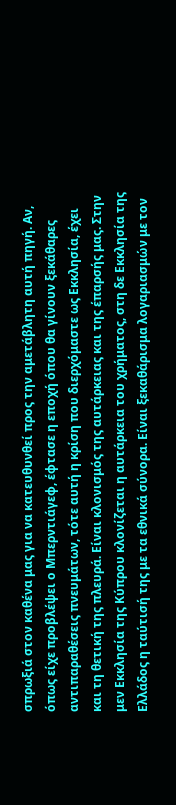σπρωξιά στον καθένα μας για να κατευθυνθεί προς την αμετάβλητη αυτή πηγή. Αν, όπως είχε προβλέψει ο Μπερντιάγεφ, έφτασε η εποχή όπου θα γίνουν ξεκάθαρες αντιπαραθέσεις πνευμάτων, τότε αυτή η κρίση που διερχόμαστε ως Εκκλησία, έχει και τη θετική της πλευρά. Είναι κλονισμός της αυτάρκειας και της έπαρσής μας. Στην μεν Εκκλησία της Κύπρου κλονίζεται η αυτάρκεια του χρήματος, στη δε Εκκλησία της Ελλάδος η ταύτισή της με τα εθνικά σύνορα. Είναι ξεκαθάρισμα λογαριασμών με τον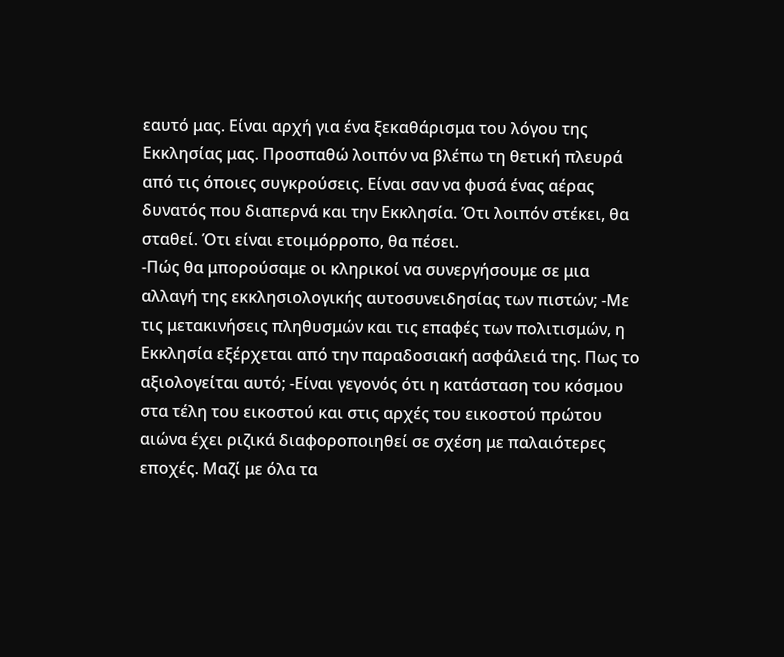εαυτό μας. Είναι αρχή για ένα ξεκαθάρισμα του λόγου της Εκκλησίας μας. Προσπαθώ λοιπόν να βλέπω τη θετική πλευρά από τις όποιες συγκρούσεις. Είναι σαν να φυσά ένας αέρας δυνατός που διαπερνά και την Εκκλησία. Ότι λοιπόν στέκει, θα σταθεί. Ότι είναι ετοιμόρροπο, θα πέσει.
-Πώς θα μπορούσαμε οι κληρικοί να συνεργήσουμε σε μια αλλαγή της εκκλησιολογικής αυτοσυνειδησίας των πιστών; -Με τις μετακινήσεις πληθυσμών και τις επαφές των πολιτισμών, η Εκκλησία εξέρχεται από την παραδοσιακή ασφάλειά της. Πως το αξιολογείται αυτό; -Είναι γεγονός ότι η κατάσταση του κόσμου στα τέλη του εικοστού και στις αρχές του εικοστού πρώτου αιώνα έχει ριζικά διαφοροποιηθεί σε σχέση με παλαιότερες εποχές. Μαζί με όλα τα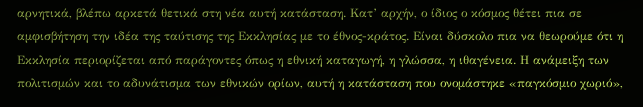αρνητικά, βλέπω αρκετά θετικά στη νέα αυτή κατάσταση. Κατ’ αρχήν, ο ίδιος ο κόσμος θέτει πια σε αμφισβήτηση την ιδέα της ταύτισης της Εκκλησίας με το έθνος-κράτος. Είναι δύσκολο πια να θεωρούμε ότι η Εκκλησία περιορίζεται από παράγοντες όπως η εθνική καταγωγή, η γλώσσα, η ιθαγένεια. Η ανάμειξη των πολιτισμών και το αδυνάτισμα των εθνικών ορίων, αυτή η κατάσταση που ονομάστηκε «παγκόσμιο χωριό»,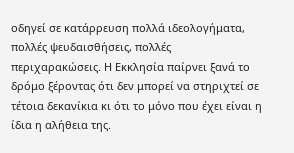οδηγεί σε κατάρρευση πολλά ιδεολογήματα, πολλές ψευδαισθήσεις, πολλές περιχαρακώσεις. Η Εκκλησία παίρνει ξανά το δρόμο ξέροντας ότι δεν μπορεί να στηριχτεί σε τέτοια δεκανίκια κι ότι το μόνο που έχει είναι η ίδια η αλήθεια της.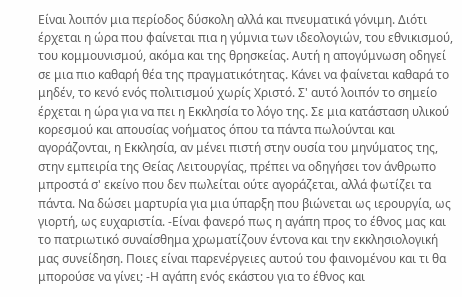Είναι λοιπόν μια περίοδος δύσκολη αλλά και πνευματικά γόνιμη. Διότι έρχεται η ώρα που φαίνεται πια η γύμνια των ιδεολογιών, του εθνικισμού, του κομμουνισμού, ακόμα και της θρησκείας. Αυτή η απογύμνωση οδηγεί σε μια πιο καθαρή θέα της πραγματικότητας. Κάνει να φαίνεται καθαρά το μηδέν, το κενό ενός πολιτισμού χωρίς Χριστό. Σ' αυτό λοιπόν το σημείο έρχεται η ώρα για να πει η Εκκλησία το λόγο της. Σε μια κατάσταση υλικού κορεσμού και απουσίας νοήματος όπου τα πάντα πωλούνται και αγοράζονται, η Εκκλησία, αν μένει πιστή στην ουσία του μηνύματος της, στην εμπειρία της Θείας Λειτουργίας, πρέπει να οδηγήσει τον άνθρωπο μπροστά σ' εκείνο που δεν πωλείται ούτε αγοράζεται, αλλά φωτίζει τα πάντα. Να δώσει μαρτυρία για μια ύπαρξη που βιώνεται ως ιερουργία, ως γιορτή, ως ευχαριστία. -Είναι φανερό πως η αγάπη προς το έθνος μας και το πατριωτικό συναίσθημα χρωματίζουν έντονα και την εκκλησιολογική μας συνείδηση. Ποιες είναι παρενέργειες αυτού του φαινομένου και τι θα μπορούσε να γίνει; -Η αγάπη ενός εκάστου για το έθνος και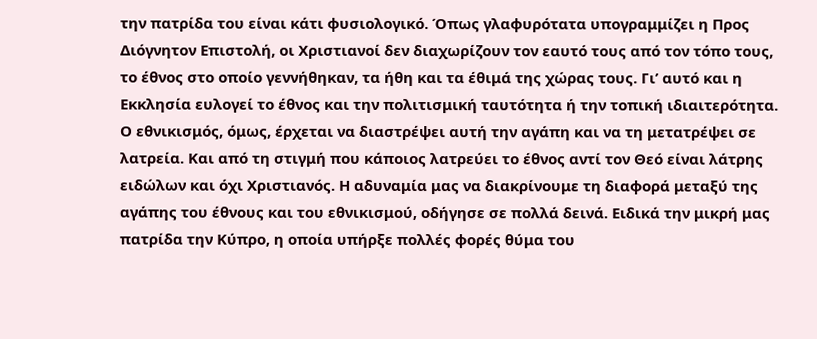την πατρίδα του είναι κάτι φυσιολογικό. Όπως γλαφυρότατα υπογραμμίζει η Προς Διόγνητον Επιστολή, οι Χριστιανοί δεν διαχωρίζουν τον εαυτό τους από τον τόπο τους, το έθνος στο οποίο γεννήθηκαν, τα ήθη και τα έθιμά της χώρας τους. Γι’ αυτό και η Εκκλησία ευλογεί το έθνος και την πολιτισμική ταυτότητα ή την τοπική ιδιαιτερότητα. Ο εθνικισμός, όμως, έρχεται να διαστρέψει αυτή την αγάπη και να τη μετατρέψει σε λατρεία. Και από τη στιγμή που κάποιος λατρεύει το έθνος αντί τον Θεό είναι λάτρης ειδώλων και όχι Χριστιανός. Η αδυναμία μας να διακρίνουμε τη διαφορά μεταξύ της αγάπης του έθνους και του εθνικισμού, οδήγησε σε πολλά δεινά. Ειδικά την μικρή μας πατρίδα την Κύπρο, η οποία υπήρξε πολλές φορές θύμα του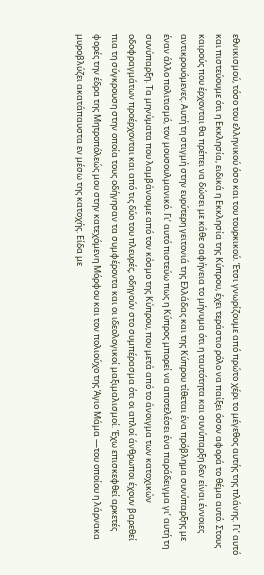εθνικισμού, τόσο του ελληνικού όσο και του τουρκικού. Έτσι γνωρίζουμε από πρώτο χέρι το μέγεθος αυτής της πλάνης. Γι’ αυτό και πιστεύουμε ότι η Εκκλησία, ειδικά η Εκκλησία της Κύπρου, έχει τεράστιο ρόλο να παίξει όσον αφορά το θέμα αυτό. Στους καιρούς που έρχονται θα πρέπει να δώσει με κάθε σαφήνεια το μήνυμα ότι η ταυτότητα και συνύπαρξη δεν είναι έννοιες αντικρουόμενες. Αυτή τη στιγμή στην ευρύτερη γειτονιά της Ελλάδας και της Κύπρου τίθεται ένα πρόβλημα συνύπαρξης με έναν άλλο πολιτισμό, τον μουσουλμανικό. Γι’ αυτό πιστεύω πως η Κύπρος μπορεί να αποτελέσει ένα παράδειγμα γι’ αυτή τη συνύπαρξη. Τα μηνύματα που λαμβάνουμε από τον κόσμο της Κύπρου, που μετά από το άνοιγμα των κατοχικών οδοφραγμάτων προέρχονται και από τις δύο του πλευρές, οδηγούν στο συμπέρασμα ότι οι απλοί άνθρωποι έχουν βαρεθεί πια τη σύγκρουση στην οποία τους οδήγησαν τα συμφέροντα και οι ιδεολογικοί μαξιμαλισμοί. Έχω επισκεφθεί αρκετές φορές την έδρα της Μητροπόλεώς μου στην κατεχόμενη Μόρφου και τον πολιούχο της Άγιο Μάμα —του οποίου η λάρνακα μυροβλύζει ακατάπαυστα εν μέσω της κατοχής. Είδα με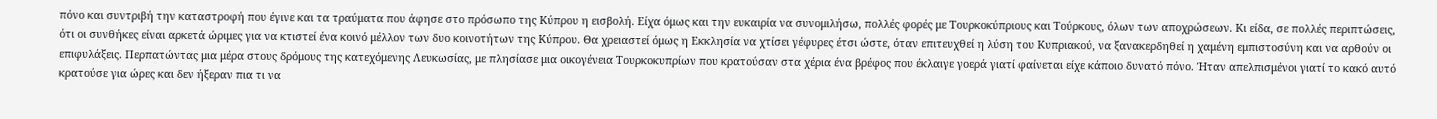πόνο και συντριβή την καταστροφή που έγινε και τα τραύματα που άφησε στο πρόσωπο της Κύπρου η εισβολή. Είχα όμως και την ευκαιρία να συνομιλήσω, πολλές φορές με Τουρκοκύπριους και Τούρκους, όλων των αποχρώσεων. Κι είδα, σε πολλές περιπτώσεις, ότι οι συνθήκες είναι αρκετά ώριμες για να κτιστεί ένα κοινό μέλλον των δυο κοινοτήτων της Κύπρου. Θα χρειαστεί όμως η Εκκλησία να χτίσει γέφυρες έτσι ώστε, όταν επιτευχθεί η λύση του Κυπριακού, να ξανακερδηθεί η χαμένη εμπιστοσύνη και να αρθούν οι επιφυλάξεις. Περπατώντας μια μέρα στους δρόμους της κατεχόμενης Λευκωσίας, με πλησίασε μια οικογένεια Τουρκοκυπρίων που κρατούσαν στα χέρια ένα βρέφος που έκλαιγε γοερά γιατί φαίνεται είχε κάποιο δυνατό πόνο. Ήταν απελπισμένοι γιατί το κακό αυτό κρατούσε για ώρες και δεν ήξεραν πια τι να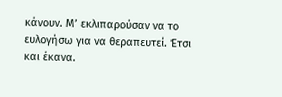κάνουν. Μ’ εκλιπαρούσαν να το ευλογήσω για να θεραπευτεί. Έτσι και έκανα.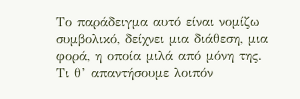Το παράδειγμα αυτό είναι νομίζω συμβολικό, δείχνει μια διάθεση, μια φορά, η οποία μιλά από μόνη της. Τι θ’ απαντήσουμε λοιπόν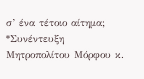σ’ ένα τέτοιο αίτημα; *Συνέντευξη Μητροπολίτου Μόρφου κ.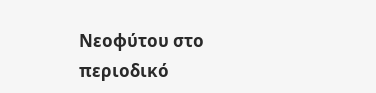Νεοφύτου στο περιοδικό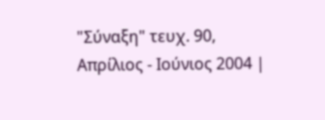"Σύναξη" τευχ. 90, Απρίλιος - Ιούνιος 2004 |